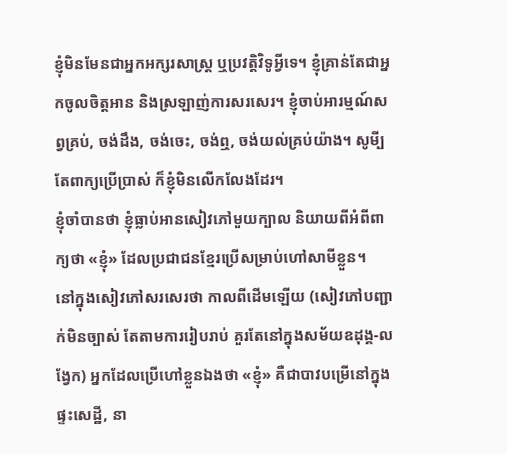ខ្ញុំមិនមែនជាអ្នកអក្សរសាស្ត្រ ឬប្រវតិ្តវិទូអ្វីទេ។ ខ្ញុំគ្រាន់តែជាអ្នកចូលចិត្តអាន និងស្រឡាញ់ការសរសេរ។ ខ្ញុំចាប់អារម្មណ៍សព្វគ្រប់, ចង់ដឹង, ចង់ចេះ, ចង់ឮ, ចង់យល់គ្រប់យ៉ាង។ សូមី្បតែពាក្យប្រើប្រាស់ ក៏ខ្ញុំមិនលើកលែងដែរ។
ខ្ញុំចាំបានថា ខ្ញុំធ្លាប់អានសៀវភៅមួយក្បាល និយាយពីអំពីពាក្យថា «ខ្ញុំ» ដែលប្រជាជនខ្មែរប្រើសម្រាប់ហៅសាមីខ្លួន។
នៅក្នុងសៀវភៅសរសេរថា កាលពីដើមឡើយ (សៀវភៅបញ្ជាក់មិនច្បាស់ តែតាមការរៀបរាប់ គួរតែនៅក្នុងសម័យឧដុង្គ-លង្វែក) អ្នកដែលប្រើហៅខ្លួនឯងថា «ខ្ញុំ» គឺជាបាវបម្រើនៅក្នុងផ្ទះសេដ្ឋី, នា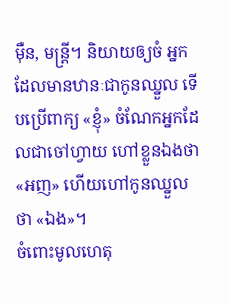ម៉ឺន, មន្ត្រី។ និយាយឲ្យចំ អ្នកដែលមានឋានៈជាកូនឈ្នួល ទើបប្រើពាក្យ «ខ្ញុំ» ចំណែកអ្នកដែលជាចៅហ្វាយ ហៅខ្លួនឯងថា «អញ» ហើយហៅកូនឈ្នួលថា «ឯង»។
ចំពោះមូលហេតុ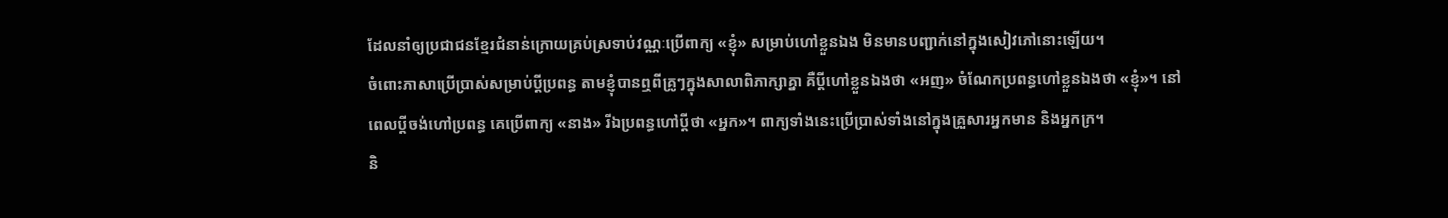ដែលនាំឲ្យប្រជាជនខ្មែរជំនាន់ក្រោយគ្រប់ស្រទាប់វណ្ណៈប្រើពាក្យ «ខ្ញុំ» សម្រាប់ហៅខ្លួនឯង មិនមានបញ្ជាក់នៅក្នុងសៀវភៅនោះឡើយ។
ចំពោះភាសាប្រើប្រាស់សម្រាប់ប្តីប្រពន្ធ តាមខ្ញុំបានឮពីគ្រូៗក្នុងសាលាពិភាក្សាគ្នា គឺប្តីហៅខ្លួនឯងថា «អញ» ចំណែកប្រពន្ធហៅខ្លួនឯងថា «ខ្ញុំ»។ នៅពេលប្តីចង់ហៅប្រពន្ធ គេប្រើពាក្យ «នាង» រីឯប្រពន្ធហៅប្តីថា «អ្នក»។ ពាក្យទាំងនេះប្រើប្រាស់ទាំងនៅក្នុងគ្រួសារអ្នកមាន និងអ្នកក្រ។
និ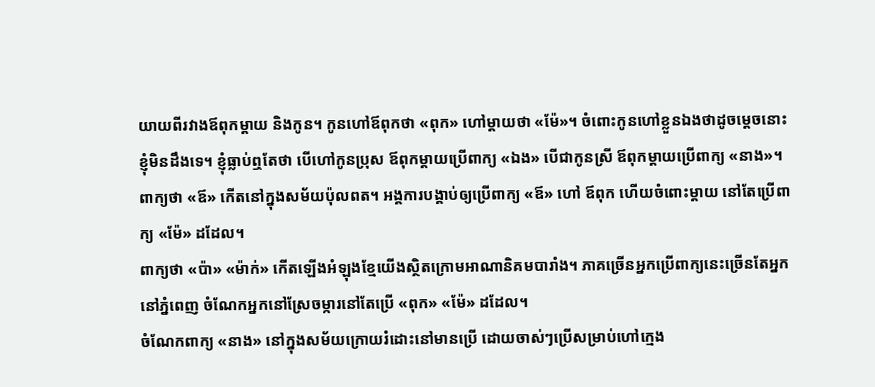យាយពីរវាងឪពុកម្តាយ និងកូន។ កូនហៅឪពុកថា «ពុក» ហៅម្តាយថា «ម៉ែ»។ ចំពោះកូនហៅខ្លួនឯងថាដូចម្តេចនោះ ខ្ញុំមិនដឹងទេ។ ខ្ញុំធ្លាប់ឮតែថា បើហៅកូនប្រុស ឪពុកម្តាយប្រើពាក្យ «ឯង» បើជាកូនស្រី ឪពុកម្តាយប្រើពាក្យ «នាង»។
ពាក្យថា «ឪ» កើតនៅក្នុងសម័យប៉ុលពត។ អង្គការបង្គាប់ឲ្យប្រើពាក្យ «ឪ» ហៅ ឪពុក ហើយចំពោះម្តាយ នៅតែប្រើពាក្យ «ម៉ែ» ដដែល។
ពាក្យថា «ប៉ា» «ម៉ាក់» កើតឡើងអំឡុងខ្មែយើងស្ថិតក្រោមអាណានិគមបារាំង។ ភាគច្រើនអ្នកប្រើពាក្យនេះច្រើនតែអ្នកនៅភ្នំពេញ ចំណែកអ្នកនៅស្រែចម្ការនៅតែប្រើ «ពុក» «ម៉ែ» ដដែល។
ចំណែកពាក្យ «នាង» នៅក្នុងសម័យក្រោយរំដោះនៅមានប្រើ ដោយចាស់ៗប្រើសម្រាប់ហៅក្មេង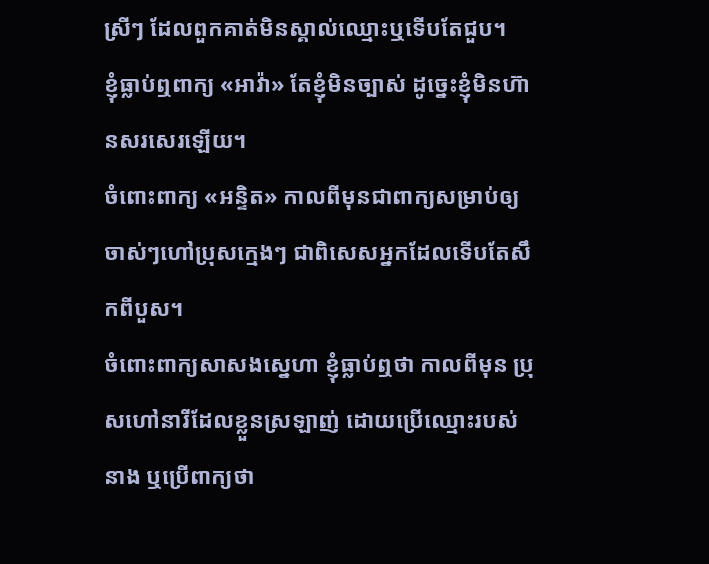ស្រីៗ ដែលពួកគាត់មិនស្គាល់ឈ្មោះឬទើបតែជួប។
ខ្ញុំធ្លាប់ឮពាក្យ «អាវ៉ា» តែខ្ញុំមិនច្បាស់ ដូច្នេះខ្ញុំមិនហ៊ានសរសេរឡើយ។
ចំពោះពាក្យ «អន្ទិត» កាលពីមុនជាពាក្យសម្រាប់ឲ្យចាស់ៗហៅប្រុសក្មេងៗ ជាពិសេសអ្នកដែលទើបតែសឹកពីបួស។
ចំពោះពាក្យសាសងស្នេហា ខ្ញុំធ្លាប់ឮថា កាលពីមុន ប្រុសហៅនារីដែលខ្លួនស្រឡាញ់ ដោយប្រើឈ្មោះរបស់នាង ឬប្រើពាក្យថា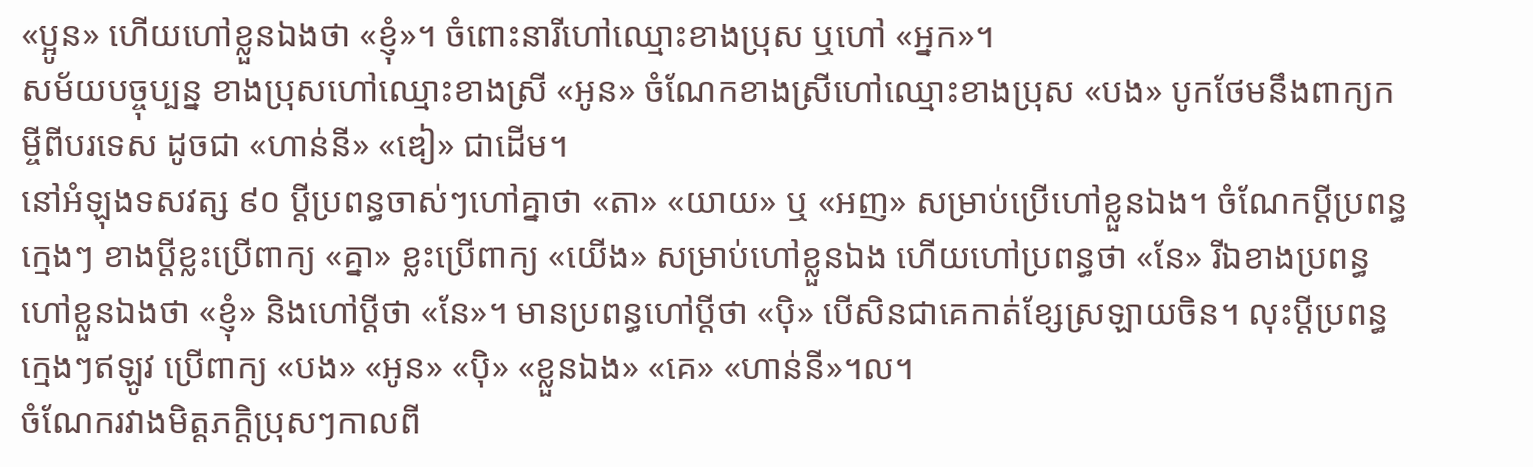«ប្អូន» ហើយហៅខ្លួនឯងថា «ខ្ញុំ»។ ចំពោះនារីហៅឈ្មោះខាងប្រុស ឬហៅ «អ្នក»។
សម័យបច្ចុប្បន្ន ខាងប្រុសហៅឈ្មោះខាងស្រី «អូន» ចំណែកខាងស្រីហៅឈ្មោះខាងប្រុស «បង» បូកថែមនឹងពាក្យកម្ចីពីបរទេស ដូចជា «ហាន់នី» «ឌៀ» ជាដើម។
នៅអំឡុងទសវត្ស ៩០ ប្តីប្រពន្ធចាស់ៗហៅគ្នាថា «តា» «យាយ» ឬ «អញ» សម្រាប់ប្រើហៅខ្លួនឯង។ ចំណែកប្តីប្រពន្ធក្មេងៗ ខាងប្តីខ្លះប្រើពាក្យ «គ្នា» ខ្លះប្រើពាក្យ «យើង» សម្រាប់ហៅខ្លួនឯង ហើយហៅប្រពន្ធថា «នែ» រីឯខាងប្រពន្ធហៅខ្លួនឯងថា «ខ្ញុំ» និងហៅប្តីថា «នែ»។ មានប្រពន្ធហៅប្តីថា «ប៉ិ» បើសិនជាគេកាត់ខ្សែស្រឡាយចិន។ លុះប្តីប្រពន្ធក្មេងៗឥឡូវ ប្រើពាក្យ «បង» «អូន» «ប៉ិ» «ខ្លួនឯង» «គេ» «ហាន់នី»។ល។
ចំណែករវាងមិត្តភក្តិប្រុសៗកាលពី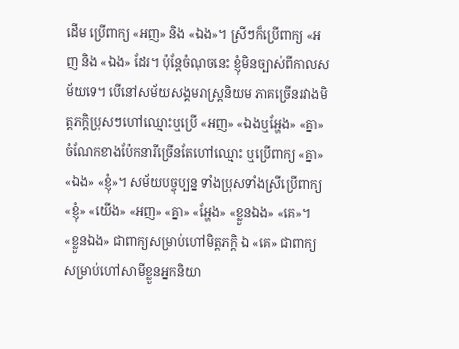ដើម ប្រើពាក្យ «អញ» និង «ឯង»។ ស្រីៗក៏ប្រើពាក្យ «អញ និង «ឯង» ដែរ។ ប៉ុន្តែចំណុចនេះ ខ្ញុំមិនច្បាស់ពីកាលសម័យទេ។ បើនៅសម័យសង្គមរាស្ត្រនិយម ភាគច្រើនរវាងមិត្តភក្តិប្រុសៗហៅឈ្មោះឬប្រើ «អញ» «ឯងឬអ្ហែង» «គ្នា» ចំណែកខាងប៉ែកនារីច្រើនតែហៅឈ្មោះ ឬប្រើពាក្យ «គ្នា» «ឯង» «ខ្ញុំ»។ សម័យបច្ចុប្បន្ន ទាំងប្រុសទាំងស្រីប្រើពាក្យ «ខ្ញុំ» «យើង» «អញ» «គ្នា» «អ្ហែង» «ខ្លួនឯង» «គេ»។ «ខ្លួនឯង» ជាពាក្យសម្រាប់ហៅមិត្តភក្តិ ឯ «គេ» ជាពាក្យសម្រាប់ហៅសាមីខ្លួនអ្នកនិយា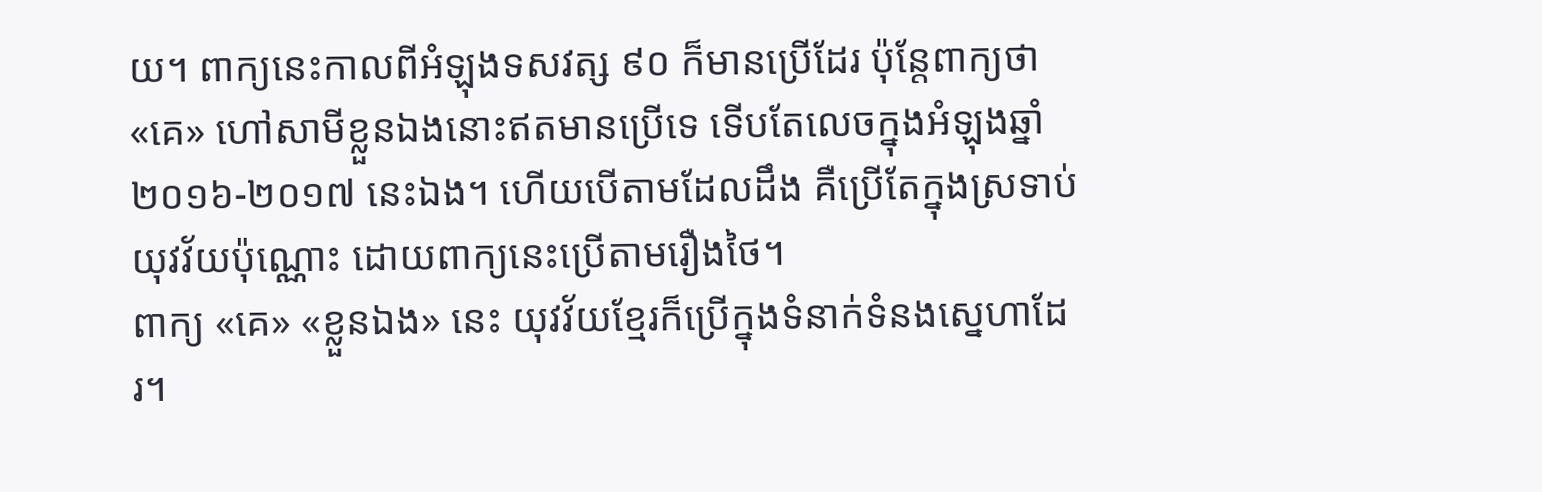យ។ ពាក្យនេះកាលពីអំឡុងទសវត្ស ៩០ ក៏មានប្រើដែរ ប៉ុន្តែពាក្យថា «គេ» ហៅសាមីខ្លួនឯងនោះឥតមានប្រើទេ ទើបតែលេចក្នុងអំឡុងឆ្នាំ ២០១៦-២០១៧ នេះឯង។ ហើយបើតាមដែលដឹង គឺប្រើតែក្នុងស្រទាប់យុវវ័យប៉ុណ្ណោះ ដោយពាក្យនេះប្រើតាមរឿងថៃ។
ពាក្យ «គេ» «ខ្លួនឯង» នេះ យុវវ័យខ្មែរក៏ប្រើក្នុងទំនាក់ទំនងស្នេហាដែរ។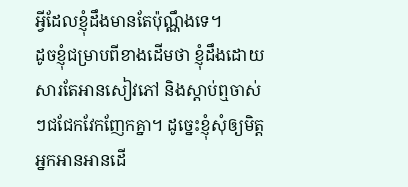អ្វីដែលខ្ញុំដឹងមានតែប៉ុណ្ណឹងទេ។
ដូចខ្ញុំជម្រាបពីខាងដើមថា ខ្ញុំដឹងដោយសារតែអានសៀវភៅ និងស្តាប់ឮចាស់ៗជជែកវែកញែកគ្នា។ ដូច្នេះខ្ញុំសុំឲ្យមិត្តអ្នកអានអានដើ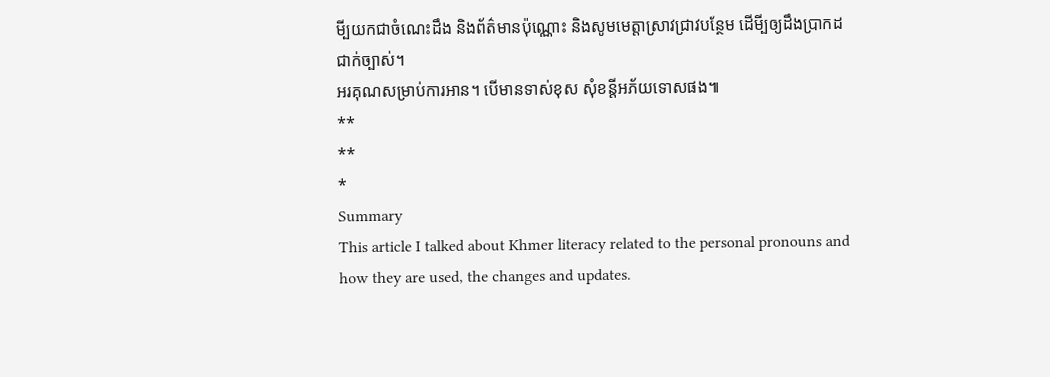មី្បយកជាចំណេះដឹង និងព័ត៌មានប៉ុណ្ណោះ និងសូមមេត្តាស្រាវជ្រាវបន្ថែម ដើមី្បឲ្យដឹងប្រាកដជាក់ច្បាស់។
អរគុណសម្រាប់ការអាន។ បើមានទាស់ខុស សុំខន្តីអភ័យទោសផង៕
**
**
*
Summary
This article I talked about Khmer literacy related to the personal pronouns and how they are used, the changes and updates.